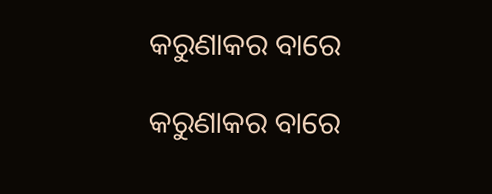କରୁଣାକର ବାରେ

କରୁଣାକର ବାରେ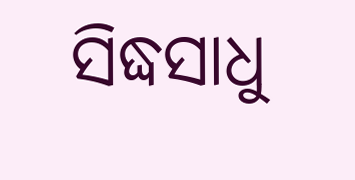ସିଦ୍ଧସାଧୁ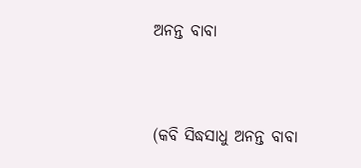ଅନନ୍ତ ବାବା



(କବି ସିଦ୍ଧସାଧୁ ଅନନ୍ତ ବାବା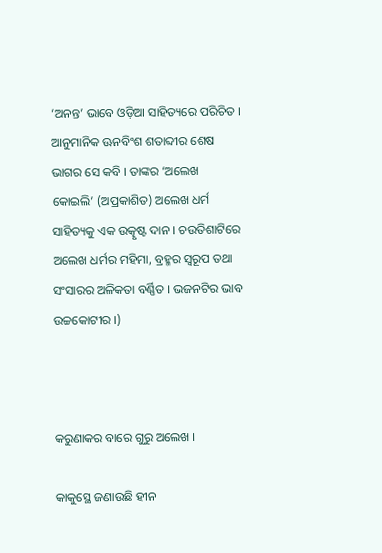‘ଅନନ୍ତ’ ଭାବେ ଓଡ଼ିଆ ସାହିତ୍ୟରେ ପରିଚିତ । ଆନୁମାନିକ ଊନବିଂଶ ଶତାବ୍ଦୀର ଶେଷ ଭାଗର ସେ କବି । ତାଙ୍କର ‘ଅଲେଖ କୋଇଲି’ (ଅପ୍ରକାଶିତ) ଅଲେଖ ଧର୍ମ ସାହିତ୍ୟକୁ ଏକ ଉତ୍କୃଷ୍ଟ ଦାନ । ଚଉତିଶାଟିରେ ଅଲେଖ ଧର୍ମର ମହିମା, ବ୍ରହ୍ମର ସ୍ୱରୂପ ତଥା ସଂସାରର ଅଳିକତା ବର୍ଣ୍ଣିତ । ଭଜନଟିର ଭାବ ଉଚ୍ଚକୋଟୀର ।)



କରୁଣାକର ବାରେ ଗୁରୁ ଅଲେଖ ।

କାକୁସ୍ଥେ ଜଣାଉଛି ହୀନ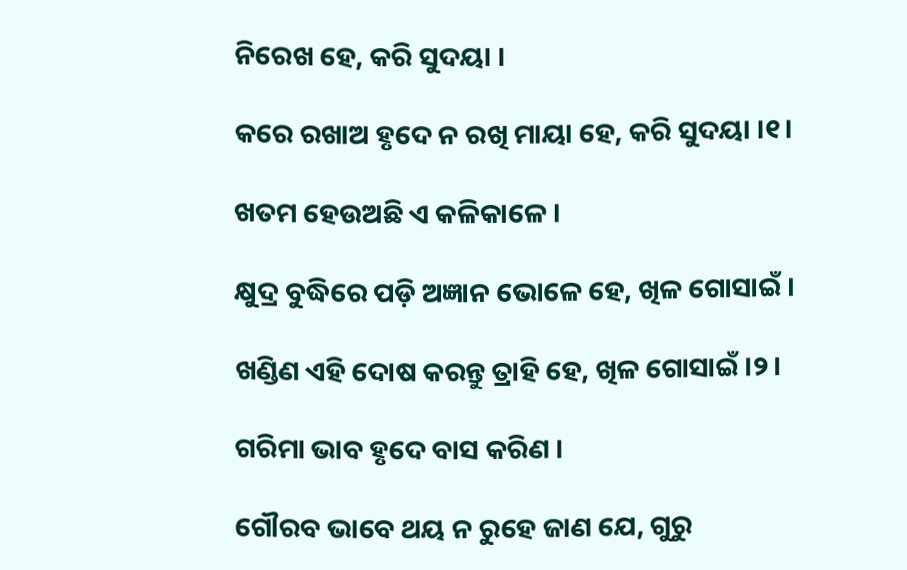ନିରେଖ ହେ, କରି ସୁଦୟା ।

କରେ ରଖାଅ ହୃଦେ ନ ରଖି ମାୟା ହେ, କରି ସୁଦୟା ।୧।

ଖତମ ହେଉଅଛି ଏ କଳିକାଳେ ।

କ୍ଷୁଦ୍ର ବୁଦ୍ଧିରେ ପଡ଼ି ଅଜ୍ଞାନ ଭୋଳେ ହେ, ଖିଳ ଗୋସାଇଁ ।

ଖଣ୍ଡିଣ ଏହି ଦୋଷ କରନ୍ତୁ ତ୍ରାହି ହେ, ଖିଳ ଗୋସାଇଁ ।୨।

ଗରିମା ଭାବ ହୃଦେ ବାସ କରିଣ ।

ଗୌରବ ଭାବେ ଥୟ ନ ରୁହେ ଜାଣ ଯେ, ଗୁରୁ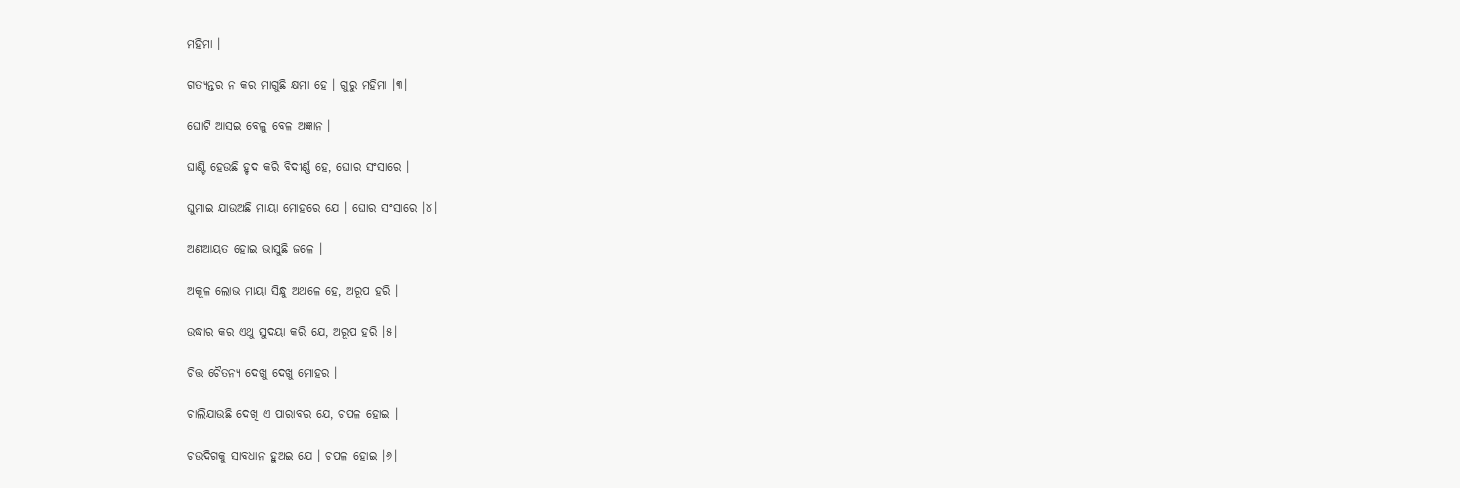ମହିମା ।

ଗତ୍ୟନ୍ତର ନ କର ମାଗୁଛି କ୍ଷମା ହେ । ଗୁରୁ ମହିମା ।୩।

ଘୋଟି ଆସଇ ବେଳୁ ବେଳ ଅଜ୍ଞାନ ।

ଘାଣ୍ଟି ହେଉଛି ହୃଦ କରି ବିଦୀର୍ଣ୍ଣ ହେ, ଘୋର ସଂସାରେ ।

ଘୁମାଇ ଯାଉଅଛି ମାୟା ମୋହରେ ଯେ । ଘୋର ସଂସାରେ ।୪।

ଅଣଆୟତ ହୋଇ ଭାସୁଛି ଜଳେ ।

ଅକୂଳ ଲୋଭ ମାୟା ସିନ୍ଧୁ ଅଥଳେ ହେ, ଅରୂପ ହରି ।

ଉଦ୍ଧାର କର ଏଥୁ ସୁଦୟା କରି ଯେ, ଅରୂପ ହରି ।୫।

ଚିତ୍ତ ଚୈତନ୍ୟ ଦେଖୁ ଦେଖୁ ମୋହର ।

ଚାଲିଯାଉଛି ଦେଖି ଏ ପାରାବର ଯେ, ଚପଳ ହୋଇ ।

ଚଉଦିଗକୁ ସାବଧାନ ହୁଅଇ ଯେ । ଚପଳ ହୋଇ ।୬।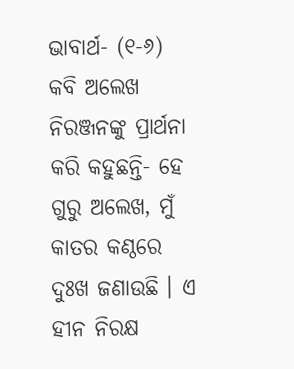ଭାବାର୍ଥ- (୧-୬) କବି ଅଲେଖ ନିରଞ୍ଜନଙ୍କୁ ପ୍ରାର୍ଥନା କରି କହୁଛନ୍ତି- ହେ ଗୁରୁ ଅଲେଖ, ମୁଁ କାତର କଣ୍ଠରେ ଦୁଃଖ ଜଣାଉଛି । ଏ ହୀନ ନିରକ୍ଷ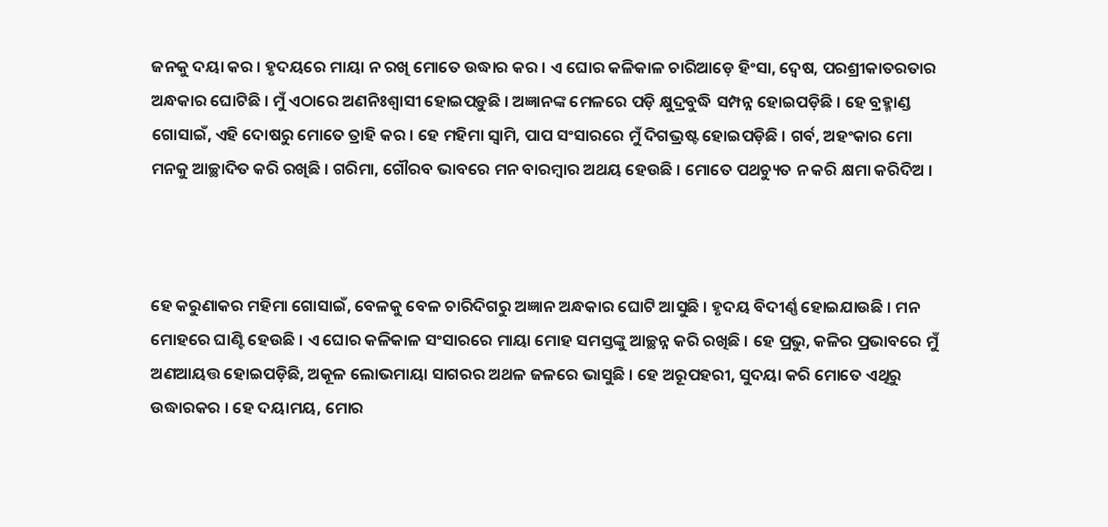ଜନକୁ ଦୟା କର । ହୃଦୟରେ ମାୟା ନ ରଖି ମୋତେ ଉଦ୍ଧାର କର । ଏ ଘୋର କଳିକାଳ ଚାରିଆଡ଼େ ହିଂସା, ଦ୍ୱେଷ, ପରଶ୍ରୀକାତରତାର ଅନ୍ଧକାର ଘୋଟିଛି । ମୁଁ ଏଠାରେ ଅଣନିଃଶ୍ୱାସୀ ହୋଇପଡ଼ୁଛି । ଅଜ୍ଞାନଙ୍କ ମେଳରେ ପଡ଼ି କ୍ଷୁଦ୍ରବୁଦ୍ଧି ସମ୍ପନ୍ନ ହୋଇପଡ଼ିଛି । ହେ ବ୍ରହ୍ମାଣ୍ଡ ଗୋସାଇଁ, ଏହି ଦୋଷରୁ ମୋତେ ତ୍ରାହି କର । ହେ ମହିମା ସ୍ଵାମି, ପାପ ସଂସାରରେ ମୁଁ ଦିଗଭ୍ରଷ୍ଟ ହୋଇପଡ଼ିଛି । ଗର୍ବ, ଅହଂକାର ମୋ ମନକୁ ଆଚ୍ଛାଦିତ କରି ରଖିଛି । ଗରିମା, ଗୌରବ ଭାବରେ ମନ ବାରମ୍ବାର ଅଥୟ ହେଉଛି । ମୋତେ ପଥଚ୍ୟୁତ ନ କରି କ୍ଷମା କରିଦିଅ ।



ହେ କରୁଣାକର ମହିମା ଗୋସାଇଁ, ବେଳକୁ ବେଳ ଚାରିଦିଗରୁ ଅଜ୍ଞାନ ଅନ୍ଧକାର ଘୋଟି ଆସୁଛି । ହୃଦୟ ବିଦୀର୍ଣ୍ଣ ହୋଇଯାଉଛି । ମନ ମୋହରେ ଘାଣ୍ଟି ହେଉଛି । ଏ ଘୋର କଳିକାଳ ସଂସାରରେ ମାୟା ମୋହ ସମସ୍ତଙ୍କୁ ଆଚ୍ଛନ୍ନ କରି ରଖିଛି । ହେ ପ୍ରଭୁ, କଳିର ପ୍ରଭାବରେ ମୁଁ ଅଣଆୟତ୍ତ ହୋଇପଡ଼ିଛି, ଅକୂଳ ଲୋଭମାୟା ସାଗରର ଅଥଳ ଜଳରେ ଭାସୁଛି । ହେ ଅରୂପହରୀ, ସୁଦୟା କରି ମୋତେ ଏଥିରୁ ଉଦ୍ଧାରକର । ହେ ଦୟାମୟ, ମୋର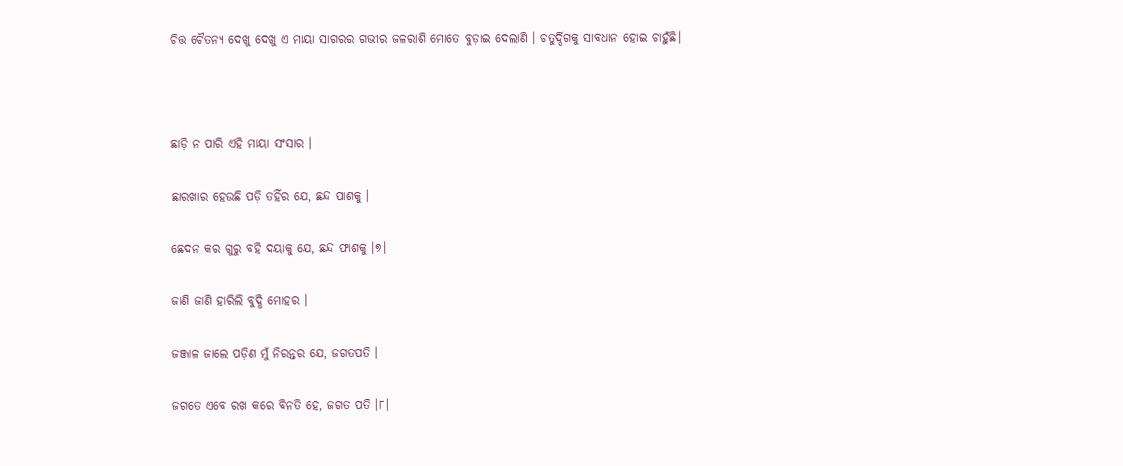ଚିତ୍ତ ଚୈତନ୍ୟ ଦେଖୁ ଦେଖୁ ଏ ମାୟା ସାଗରର ଗଭୀର ଜଳରାଶି ମୋତେ ବୁଡ଼ାଇ ଦେଲାଣି । ଚତୁର୍ଦ୍ଦିଗକୁ ସାବଧାନ ହୋଇ ଚାହୁଁଛି।



ଛାଡ଼ି ନ ପାରି ଏହି ମାୟା ସଂସାର ।

ଛାରଖାର ହେଉଛି ପଡ଼ି ତହିଁର ଯେ, ଛନ୍ଦ ପାଶକୁ ।

ଛେଦନ କର ଗୁରୁ ବହି ଦୟାକୁ ଯେ, ଛନ୍ଦ ଫାଶକୁ ।୭।

ଜାଣି ଜାଣି ହାରିଲି ବୁଦ୍ଧି ମୋହର ।

ଜଞ୍ଜାଳ ଜାଲେ ପଡ଼ିଣ ମୁଁ ନିରନ୍ତର ଯେ, ଜଗତପତି ।

ଜଗତେ ଏବେ ରଖ କରେ ବିନତି ହେ, ଜଗତ ପତି ।୮।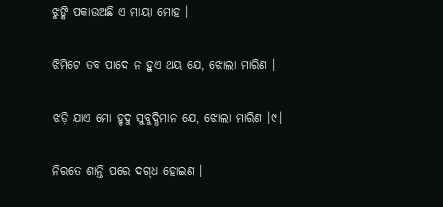ଝୁଙ୍କି ପକାଉଅଛି ଏ ମାୟା ମୋହ ।

ଝିମିଟେ ତବ ପାଦେ ନ ହୁଏ ଥୟ ଯେ, ଝୋଲା ମାରିଣ ।

ଝଡ଼ି ଯାଏ ମୋ ହୃଦୁ ସୁବୁଦ୍ଧିମାନ ଯେ, ଝୋଲା ମାରିଣ ।୯।

ନିରତେ ଶାନ୍ତି ପରେ ଦଗ୍‌ଧ ହୋଇଣ ।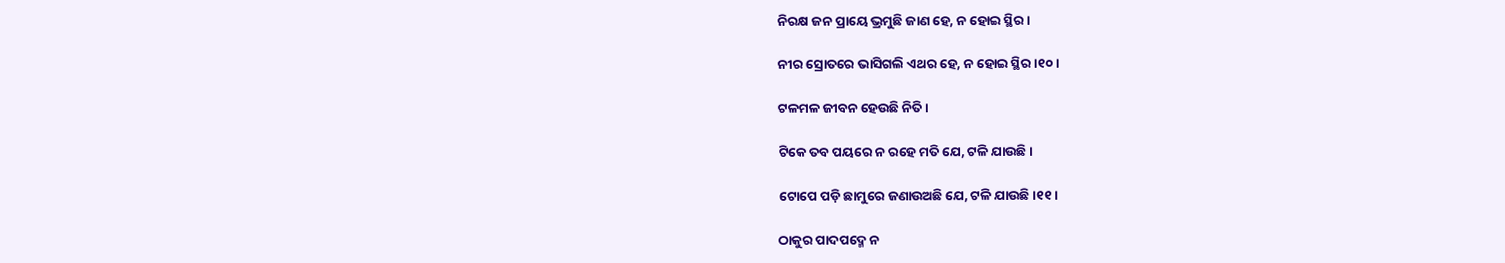ନିରକ୍ଷ ଜନ ପ୍ରାୟେ ଭ୍ରମୁଛି ଜାଣ ହେ, ନ ହୋଇ ସ୍ଥିର ।

ନୀର ସ୍ରୋତରେ ଭାସିଗଲି ଏଥର ହେ, ନ ହୋଇ ସ୍ଥିର ।୧୦।

ଟଳମଳ ଜୀବନ ହେଉଛି ନିତି ।

ଟିକେ ତବ ପୟରେ ନ ରହେ ମତି ଯେ, ଟଳି ଯାଉଛି ।

ଟୋପେ ପଡ଼ି ଛାମୁରେ ଜଣାଉଅଛି ଯେ, ଟଳି ଯାଉଛି ।୧୧।

ଠାକୁର ପାଦପଦ୍ମେ ନ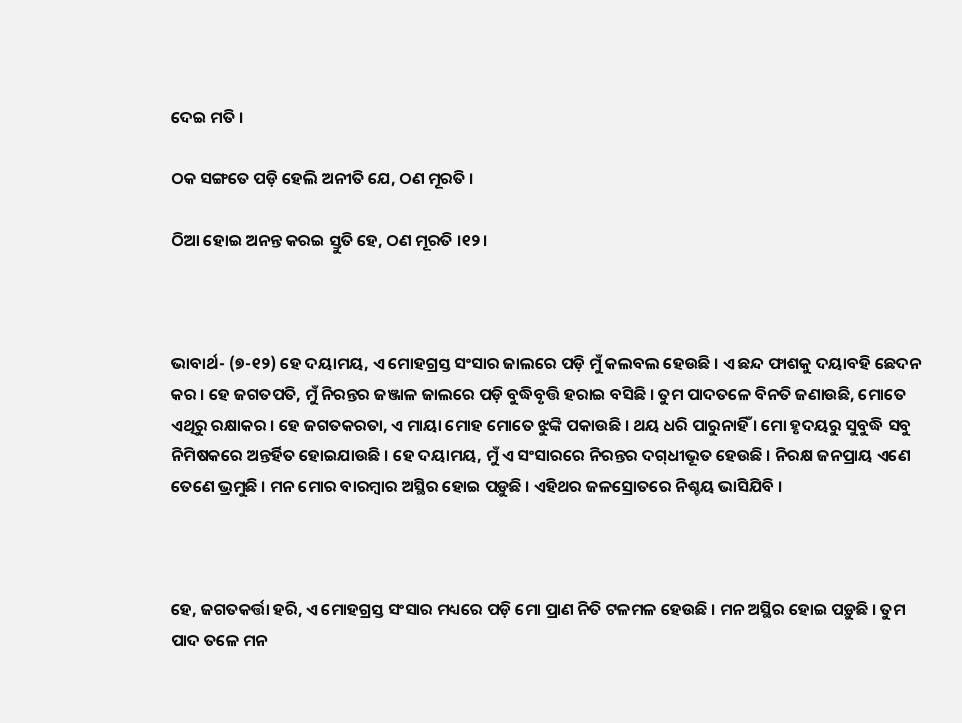ଦେଇ ମତି ।

ଠକ ସଙ୍ଗତେ ପଡ଼ି ହେଲି ଅନୀତି ଯେ, ଠଣ ମୂରତି ।

ଠିଆ ହୋଇ ଅନନ୍ତ କରଇ ସ୍ତୁତି ହେ, ଠଣ ମୂରତି ।୧୨।



ଭାବାର୍ଥ- (୭-୧୨) ହେ ଦୟାମୟ, ଏ ମୋହଗ୍ରସ୍ତ ସଂସାର ଜାଲରେ ପଡ଼ି ମୁଁ କଲବଲ ହେଉଛି । ଏ ଛନ୍ଦ ଫାଶକୁ ଦୟାବହି ଛେଦନ କର । ହେ ଜଗତପତି, ମୁଁ ନିରନ୍ତର ଜଞ୍ଜାଳ ଜାଲରେ ପଡ଼ି ବୁଦ୍ଧିବୃତ୍ତି ହରାଇ ବସିଛି । ତୁମ ପାଦତଳେ ବିନତି ଜଣାଉଛି, ମୋତେ ଏଥିରୁ ରକ୍ଷାକର । ହେ ଜଗତକରତା, ଏ ମାୟା ମୋହ ମୋତେ ଝୁଙ୍କି ପକାଉଛି । ଥୟ ଧରି ପାରୁନାହିଁ । ମୋ ହୃଦୟରୁ ସୁବୁଦ୍ଧି ସବୁ ନିମିଷକରେ ଅନ୍ତର୍ହିତ ହୋଇଯାଉଛି । ହେ ଦୟାମୟ, ମୁଁ ଏ ସଂସାରରେ ନିରନ୍ତର ଦଗ୍‌ଧୀଭୂତ ହେଉଛି । ନିରକ୍ଷ ଜନପ୍ରାୟ ଏଣେ ତେଣେ ଭ୍ରମୁଛି । ମନ ମୋର ବାରମ୍ବାର ଅସ୍ଥିର ହୋଇ ପଡ଼ୁଛି । ଏହିଥର ଜଳସ୍ରୋତରେ ନିଶ୍ଚୟ ଭାସିଯିବି ।



ହେ, ଜଗତକର୍ତ୍ତା ହରି, ଏ ମୋହଗ୍ରସ୍ତ ସଂସାର ମଧ୍ୟରେ ପଡ଼ି ମୋ ପ୍ରାଣ ନିତି ଟଳମଳ ହେଉଛି । ମନ ଅସ୍ଥିର ହୋଇ ପଡ଼ୁଛି । ତୁମ ପାଦ ତଳେ ମନ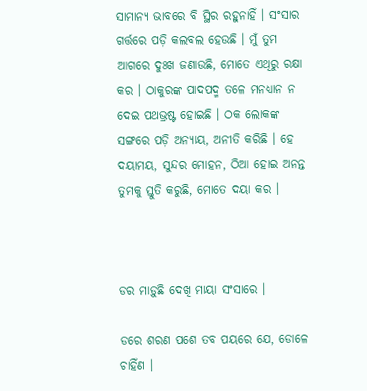ସାମାନ୍ୟ ଭାବରେ ବି ସ୍ଥିର ରହୁନାହିଁ । ସଂସାର ଗର୍ତ୍ତରେ ପଡ଼ି କଲବଲ ହେଉଛି । ମୁଁ ତୁମ ଆଗରେ ଦୁଃଖ ଜଣାଉଛି, ମୋତେ ଏଥିରୁ ରକ୍ଷା କର । ଠାକୁରଙ୍କ ପାଦପଦ୍ମ ତଳେ ମନଧ୍ୟାନ ନ ଦେଇ ପଥଭ୍ରଷ୍ଟ ହୋଇଛି । ଠକ ଲୋକଙ୍କ ସଙ୍ଗରେ ପଡ଼ି ଅନ୍ୟାୟ, ଅନୀତି କରିଛି । ହେ ଦୟାମୟ, ସୁନ୍ଦର ମୋହନ, ଠିଆ ହୋଇ ଅନନ୍ତ ତୁମକୁ ସ୍ତୁତି କରୁଛି, ମୋତେ ଦୟା କର ।



ଡର ମାଡ଼ୁଛି ଦେଖି ମାୟା ସଂସାରେ ।

ଡରେ ଶରଣ ପଶେ ତବ ପୟରେ ଯେ, ଡୋଳେ ଚାହିଁଣ ।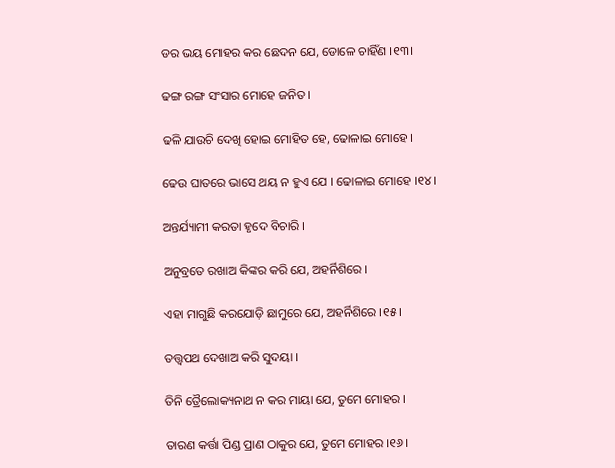ଡର ଭୟ ମୋହର କର ଛେଦନ ଯେ, ଡୋଳେ ଚାହିଁଣ ।୧୩।

ଢଙ୍ଗ ରଙ୍ଗ ସଂସାର ମୋହେ ଜନିତ ।

ଢଳି ଯାଉଚି ଦେଖି ହୋଇ ମୋହିତ ହେ, ଢୋଳାଇ ମୋହେ ।

ଢେଉ ଘାତରେ ଭାସେ ଥୟ ନ ହୁଏ ଯେ । ଢୋଳାଇ ମୋହେ ।୧୪।

ଅନ୍ତର୍ଯ୍ୟାମୀ କରତା ହୃଦେ ବିଚାରି ।

ଅନୁବ୍ରତେ ରଖାଅ କିଙ୍କର କରି ଯେ, ଅହର୍ନିଶିରେ ।

ଏହା ମାଗୁଛି କରଯୋଡ଼ି ଛାମୁରେ ଯେ, ଅହର୍ନିଶିରେ ।୧୫।

ତତ୍ତ୍ୱପଥ ଦେଖାଅ କରି ସୁଦୟା ।

ତିନି ତ୍ରୈଲୋକ୍ୟନାଥ ନ କର ମାୟା ଯେ, ତୁମେ ମୋହର ।

ତାରଣ କର୍ତ୍ତା ପିଣ୍ଡ ପ୍ରାଣ ଠାକୁର ଯେ, ତୁମେ ମୋହର ।୧୬।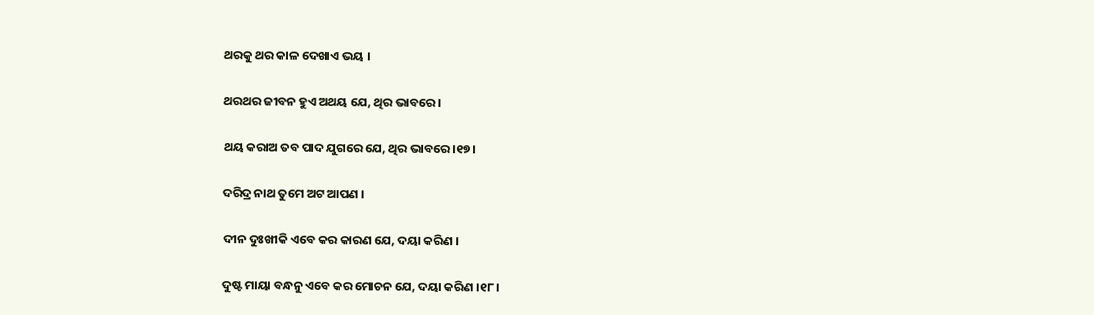ଥରକୁ ଥର କାଳ ଦେଖାଏ ଭୟ ।

ଥରଥର ଜୀବନ ହୁଏ ଅଥୟ ଯେ, ଥିର ଭାବରେ ।

ଥୟ କରାଅ ତବ ପାଦ ଯୁଗରେ ଯେ, ଥିର ଭାବରେ ।୧୭।

ଦରିଦ୍ର ନାଥ ତୁମେ ଅଟ ଆପଣ ।

ଦୀନ ଦୁଃଖୀକି ଏବେ କର କାରଣ ଯେ, ଦୟା କରିଣ ।

ଦୁଷ୍ଟ ମାୟା ବନ୍ଧନୁ ଏବେ କର ମୋଚନ ଯେ, ଦୟା କରିଣ ।୧୮।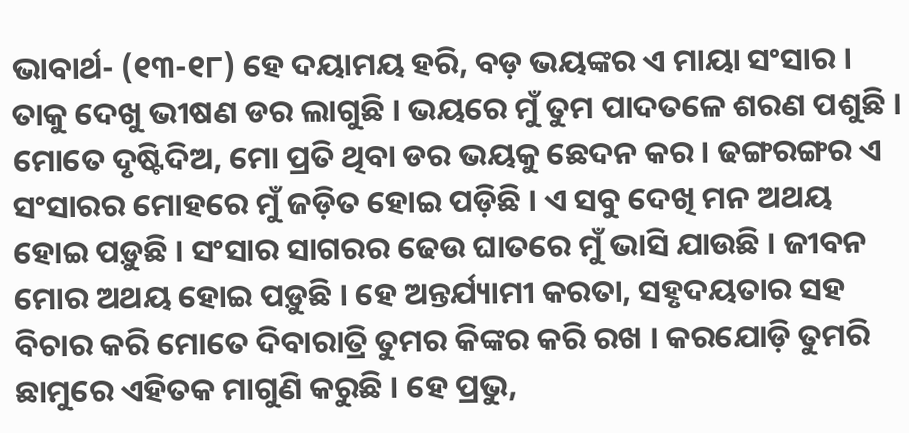ଭାବାର୍ଥ- (୧୩-୧୮) ହେ ଦୟାମୟ ହରି, ବଡ଼ ଭୟଙ୍କର ଏ ମାୟା ସଂସାର । ତାକୁ ଦେଖୁ ଭୀଷଣ ଡର ଲାଗୁଛି । ଭୟରେ ମୁଁ ତୁମ ପାଦତଳେ ଶରଣ ପଶୁଛି । ମୋତେ ଦୃଷ୍ଟିଦିଅ, ମୋ ପ୍ରତି ଥିବା ଡର ଭୟକୁ ଛେଦନ କର । ଢଙ୍ଗରଙ୍ଗର ଏ ସଂସାରର ମୋହରେ ମୁଁ ଜଡ଼ିତ ହୋଇ ପଡ଼ିଛି । ଏ ସବୁ ଦେଖି ମନ ଅଥୟ ହୋଇ ପଡ଼ୁଛି । ସଂସାର ସାଗରର ଢେଉ ଘାତରେ ମୁଁ ଭାସି ଯାଉଛି । ଜୀବନ ମୋର ଅଥୟ ହୋଇ ପଡ଼ୁଛି । ହେ ଅନ୍ତର୍ଯ୍ୟାମୀ କରତା, ସହୃଦୟତାର ସହ ବିଚାର କରି ମୋତେ ଦିବାରାତ୍ରି ତୁମର କିଙ୍କର କରି ରଖ । କରଯୋଡ଼ି ତୁମରି ଛାମୁରେ ଏହିତକ ମାଗୁଣି କରୁଛି । ହେ ପ୍ରଭୁ,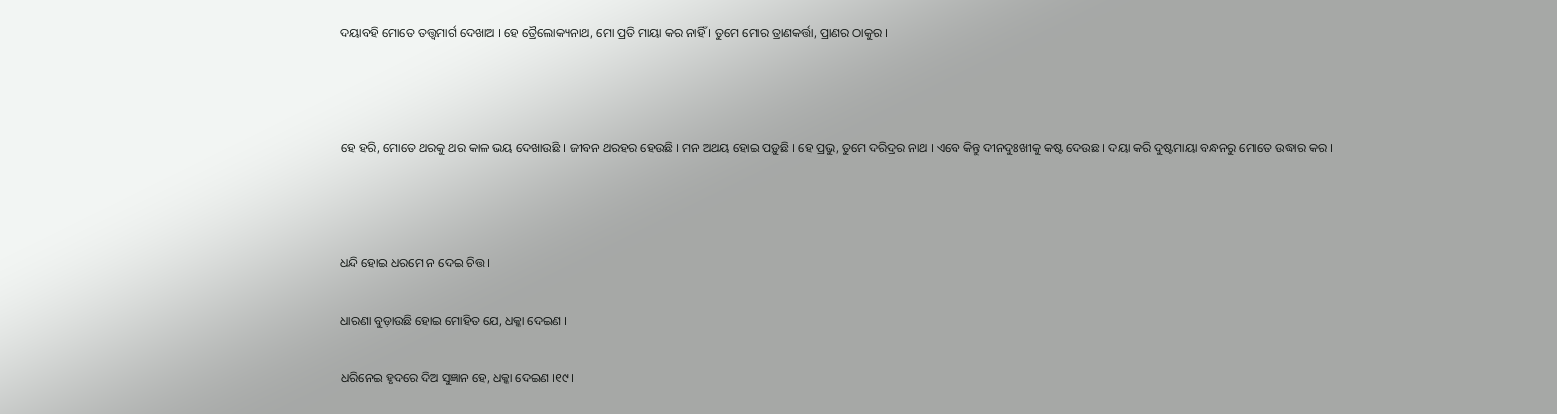ଦୟାବହି ମୋତେ ତତ୍ତ୍ୱମାର୍ଗ ଦେଖାଅ । ହେ ତ୍ରୈଲୋକ୍ୟନାଥ, ମୋ ପ୍ରତି ମାୟା କର ନାହିଁ । ତୁମେ ମୋର ତ୍ରାଣକର୍ତ୍ତା, ପ୍ରାଣର ଠାକୁର ।



ହେ ହରି, ମୋତେ ଥରକୁ ଥର କାଳ ଭୟ ଦେଖାଉଛି । ଜୀବନ ଥରହର ହେଉଛି । ମନ ଅଥୟ ହୋଇ ପଡ଼ୁଛି । ହେ ପ୍ରଭୁ, ତୁମେ ଦରିଦ୍ରର ନାଥ । ଏବେ କିନ୍ତୁ ଦୀନଦୁଃଖୀକୁ କଷ୍ଟ ଦେଉଛ । ଦୟା କରି ଦୁଷ୍ଟମାୟା ବନ୍ଧନରୁ ମୋତେ ଉଦ୍ଧାର କର ।



ଧନ୍ଦି ହୋଇ ଧରମେ ନ ଦେଇ ଚିତ୍ତ ।

ଧାରଣା ବୁଡ଼ାଉଛି ହୋଇ ମୋହିତ ଯେ, ଧକ୍କା ଦେଇଣ ।

ଧରିନେଇ ହୃଦରେ ଦିଅ ସୁଜ୍ଞାନ ହେ, ଧକ୍କା ଦେଇଣ ।୧୯।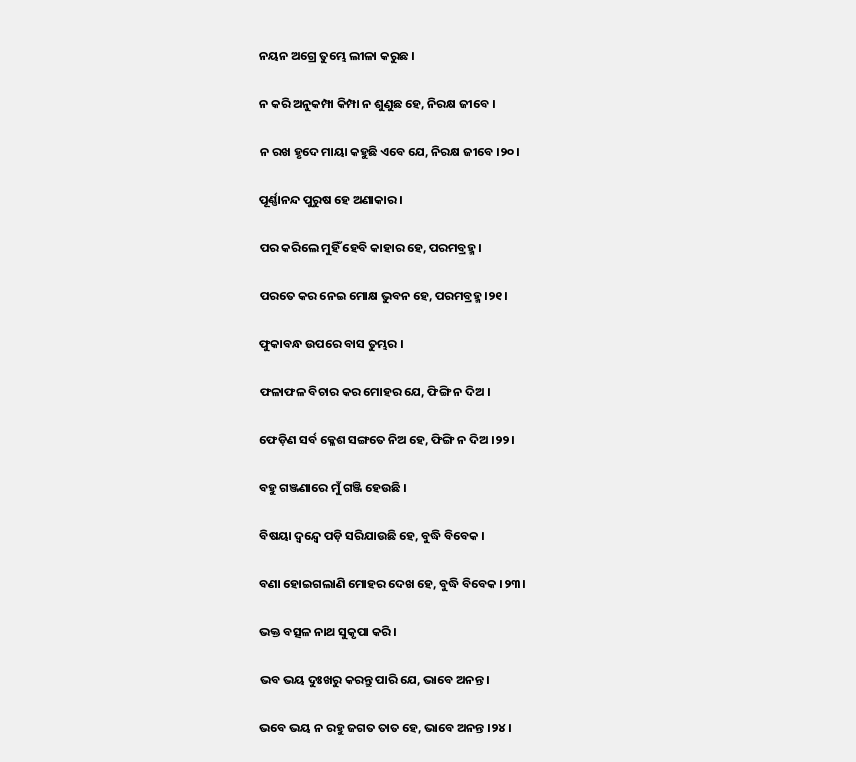ନୟନ ଅଗ୍ରେ ତୁମ୍ଭେ ଲୀଳା କରୁଛ ।

ନ କରି ଅନୁକମ୍ପା କିମ୍ପା ନ ଶୁଣୁଛ ହେ, ନିରକ୍ଷ ଜୀବେ ।

ନ ରଖ ହୃଦେ ମାୟା କହୁଛି ଏବେ ଯେ, ନିରକ୍ଷ ଜୀବେ ।୨୦।

ପୂର୍ଣ୍ଣାନନ୍ଦ ପୁରୁଷ ହେ ଅଣାକାର ।

ପର କରିଲେ ମୁହିଁ ହେବି କାହାର ହେ, ପରମବ୍ରହ୍ମ ।

ପରତେ କର ନେଇ ମୋକ୍ଷ ଭୁବନ ହେ, ପରମବ୍ରହ୍ମ ।୨୧।

ଫୁକାବନ୍ଧ ଉପରେ ବାସ ତୁମ୍ଭର ।

ଫଳାଫଳ ବିଚାର କର ମୋହର ଯେ, ଫିଙ୍ଗି ନ ଦିଅ ।

ଫେଡ଼ିଣ ସର୍ବ କ୍ଳେଶ ସଙ୍ଗତେ ନିଅ ହେ, ଫିଙ୍ଗି ନ ଦିଅ ।୨୨।

ବହୁ ଗଞ୍ଜଣାରେ ମୁଁ ଗଞ୍ଜି ହେଉଛି ।

ବିଷୟା ଦ୍ୱନ୍ଦ୍ୱେ ପଡ଼ି ସରିଯାଉଛି ହେ, ବୁଦ୍ଧି ବିବେକ ।

ବଣା ହୋଇଗଲାଣି ମୋହର ଦେଖ ହେ, ବୁଦ୍ଧି ବିବେକ ।୨୩।

ଭକ୍ତ ବତ୍ସଳ ନାଥ ସୁକୃପା କରି ।

ଭବ ଭୟ ଦୁଃଖରୁ କରନ୍ତୁ ପାରି ଯେ, ଭାବେ ଅନନ୍ତ ।

ଭବେ ଭୟ ନ ରହୁ ଜଗତ ତାତ ହେ, ଭାବେ ଅନନ୍ତ ।୨୪।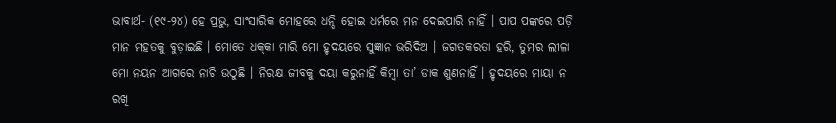ଭାବାର୍ଥ- (୧୯-୨୪) ହେ ପ୍ରଭୁ, ସାଂସାରିକ ମୋହରେ ଧନ୍ଦି ହୋଇ ଧର୍ମରେ ମନ ଦେଇପାରି ନାହିଁ । ପାପ ପଙ୍କରେ ପଡ଼ି ମାନ ମହତକୁ ବୁଡ଼ାଇଛି । ମୋତେ ଧକ୍‌କା ମାରି ମୋ ହୃଦୟରେ ସୁଜ୍ଞାନ ଭରିଦିଅ । ଜଗତକରତା ହରି, ତୁମର ଲୀଳା ମୋ ନୟନ ଆଗରେ ନାଚି ଉଠୁଛି । ନିରକ୍ଷ ଜୀବକୁ ଦୟା କରୁନାହିଁ କିମ୍ବା ତା’ ଡାକ ଶୁଣନାହିଁ । ହୃଦୟରେ ମାୟା ନ ରଖି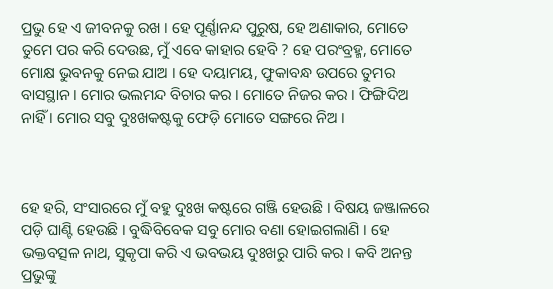ପ୍ରଭୁ ହେ ଏ ଜୀବନକୁ ରଖ । ହେ ପୂର୍ଣ୍ଣାନନ୍ଦ ପୁରୁଷ, ହେ ଅଣାକାର, ମୋତେ ତୁମେ ପର କରି ଦେଉଛ, ମୁଁ ଏବେ କାହାର ହେବି ? ହେ ପରଂବ୍ରହ୍ମ, ମୋତେ ମୋକ୍ଷ ଭୁବନକୁ ନେଇ ଯାଅ । ହେ ଦୟାମୟ, ଫୁକାବନ୍ଧ ଉପରେ ତୁମର ବାସସ୍ଥାନ । ମୋର ଭଲମନ୍ଦ ବିଚାର କର । ମୋତେ ନିଜର କର । ଫିଙ୍ଗିଦିଅ ନାହିଁ । ମୋର ସବୁ ଦୁଃଖକଷ୍ଟକୁ ଫେଡ଼ି ମୋତେ ସଙ୍ଗରେ ନିଅ ।



ହେ ହରି, ସଂସାରରେ ମୁଁ ବହୁ ଦୁଃଖ କଷ୍ଟରେ ଗଞ୍ଜି ହେଉଛି । ବିଷୟ ଜଞ୍ଜାଳରେ ପଡ଼ି ଘାଣ୍ଟି ହେଉଛି । ବୁଦ୍ଧିବିବେକ ସବୁ ମୋର ବଣା ହୋଇଗଲାଣି । ହେ ଭକ୍ତବତ୍ସଳ ନାଥ, ସୁକୃପା କରି ଏ ଭବଭୟ ଦୁଃଖରୁ ପାରି କର । କବି ଅନନ୍ତ ପ୍ରଭୁଙ୍କୁ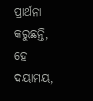ପ୍ରାର୍ଥନା କରୁଛନ୍ତି, ହେ ଦୟାମୟ,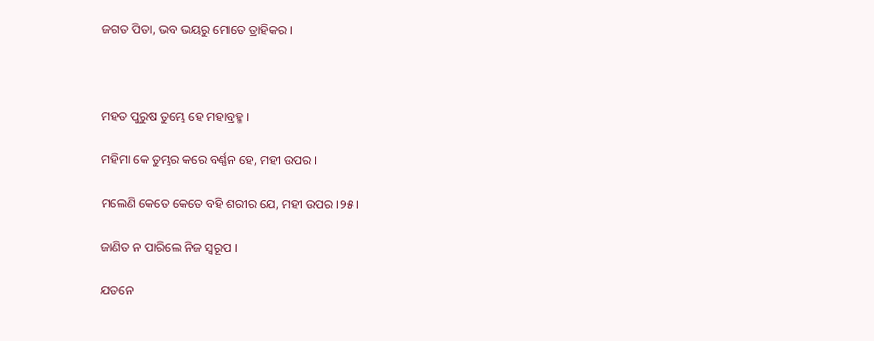ଜଗତ ପିତା, ଭବ ଭୟରୁ ମୋତେ ତ୍ରାହିକର ।



ମହତ ପୁରୁଷ ତୁମ୍ଭେ ହେ ମହାବ୍ରହ୍ମ ।

ମହିମା କେ ତୁମ୍ଭର କରେ ବର୍ଣ୍ଣନ ହେ, ମହୀ ଉପର ।

ମଲେଣି କେତେ କେତେ ବହି ଶରୀର ଯେ, ମହୀ ଉପର ।୨୫।

ଜାଣିତ ନ ପାରିଲେ ନିଜ ସ୍ୱରୂପ ।

ଯତନେ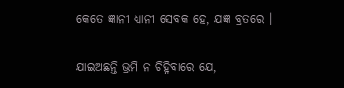କେତେ ଜ୍ଞାନୀ ଧ୍ୟାନୀ ସେବକ ହେ, ଯଜ୍ଞ ବ୍ରତରେ ।

ଯାଇଅଛନ୍ତି ଭ୍ରମି ନ ଚିହ୍ନିବାରେ ଯେ,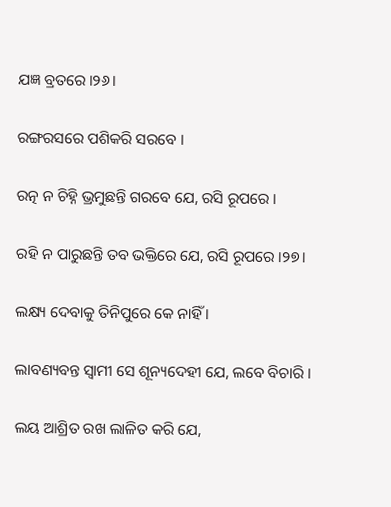ଯଜ୍ଞ ବ୍ରତରେ ।୨୬।

ରଙ୍ଗରସରେ ପଶିକରି ସରବେ ।

ରତ୍ନ ନ ଚିହ୍ନି ଭ୍ରମୁଛନ୍ତି ଗରବେ ଯେ, ରସି ରୂପରେ ।

ରହି ନ ପାରୁଛନ୍ତି ତବ ଭକ୍ତିରେ ଯେ, ରସି ରୂପରେ ।୨୭।

ଲକ୍ଷ୍ୟ ଦେବାକୁ ତିନିପୁରେ କେ ନାହିଁ ।

ଲାବଣ୍ୟବନ୍ତ ସ୍ୱାମୀ ସେ ଶୂନ୍ୟଦେହୀ ଯେ, ଲବେ ବିଚାରି ।

ଲୟ ଆଶ୍ରିତ ରଖ ଲାଳିତ କରି ଯେ,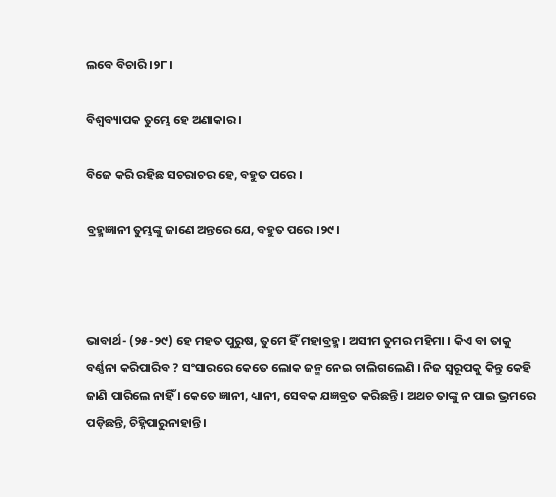ଲବେ ବିଚାରି ।୨୮।

ବିଶ୍ୱବ୍ୟାପକ ତୁମ୍ଭେ ହେ ଅଣାକାର ।

ବିଜେ କରି ରହିଛ ସଚରାଚର ହେ, ବହୁତ ପରେ ।

ବ୍ରହ୍ମଜ୍ଞାନୀ ତୁମ୍ଭଙ୍କୁ ଜାଣେ ଅନ୍ତରେ ଯେ, ବହୁତ ପରେ ।୨୯।



ଭାବାର୍ଥ- (୨୫-୨୯) ହେ ମହତ ପୁରୁଷ, ତୁମେ ହିଁ ମହାବ୍ରହ୍ମ । ଅସୀମ ତୁମର ମହିମା । କିଏ ବା ତାକୁ ବର୍ଣ୍ଣନା କରିପାରିବ ? ସଂସାରରେ କେତେ ଲୋକ ଜନ୍ମ ନେଇ ଚାଲିଗଲେଣି । ନିଜ ସ୍ୱରୂପକୁ କିନ୍ତୁ କେହି ଜାଣି ପାରିଲେ ନାହିଁ । କେତେ ଜ୍ଞାନୀ, ଧ୍ୟାନୀ, ସେବକ ଯଜ୍ଞବ୍ରତ କରିଛନ୍ତି । ଅଥଚ ତାଙ୍କୁ ନ ପାଇ ଭ୍ରମରେ ପଡ଼ିଛନ୍ତି, ଚିହ୍ନିପାରୁନାହାନ୍ତି ।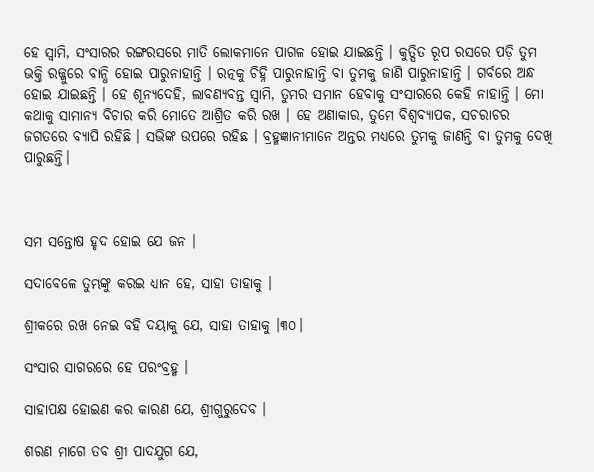ହେ ସ୍ୱାମି, ସଂସାରର ରଙ୍ଗରସରେ ମାତି ଲୋକମାନେ ପାଗଳ ହୋଇ ଯାଇଛନ୍ତି । କୁତ୍ସିତ ରୂପ ରସରେ ପଡ଼ି ତୁମ ଭକ୍ତି ରଜ୍ଜୁରେ ବାନ୍ଧି ହୋଇ ପାରୁନାହାନ୍ତି । ରତ୍ନକୁ ଚିହ୍ନି ପାରୁନାହାନ୍ତି ବା ତୁମକୁ ଜାଣି ପାରୁନାହାନ୍ତି । ଗର୍ବରେ ଅନ୍ଧ ହୋଇ ଯାଇଛନ୍ତି । ହେ ଶୂନ୍ୟଦେହି, ଲାବଣ୍ୟବନ୍ତ ସ୍ଵାମି, ତୁମର ସମାନ ହେବାକୁ ସଂସାରରେ କେହି ନାହାନ୍ତି । ମୋ କଥାକୁ ସାମାନ୍ୟ ବିଚାର କରି ମୋତେ ଆଶ୍ରିତ କରି ରଖ । ହେ ଅଣାକାର, ତୁମେ ବିଶ୍ୱବ୍ୟାପକ, ସଚରାଚର ଜଗତରେ ବ୍ୟାପି ରହିଛି । ସଭିଙ୍କ ଉପରେ ରହିଛ । ବ୍ରହ୍ମଜ୍ଞାନୀମାନେ ଅନ୍ତର ମଧ୍ୟରେ ତୁମକୁ ଜାଣନ୍ତି ବା ତୁମକୁ ଦେଖି ପାରୁଛନ୍ତି।



ସମ ସନ୍ତୋଷ ହୃଦ ହୋଇ ଯେ ଜନ ।

ସଦାବେଳେ ତୁମ୍ଭଙ୍କୁ କରଇ ଧ୍ୟାନ ହେ, ସାହା ତାହାକୁ ।

ଶ୍ରୀକରେ ରଖ ନେଇ ବହି ଦୟାକୁ ଯେ, ସାହା ତାହାକୁ ।୩୦।

ସଂସାର ସାଗରରେ ହେ ପରଂବ୍ରହ୍ମ ।

ସାହାପକ୍ଷ ହୋଇଣ କର କାରଣ ଯେ, ଶ୍ରୀଗୁରୁଦେବ ।

ଶରଣ ମାଗେ ତବ ଶ୍ରୀ ପାଦଯୁଗ ଯେ,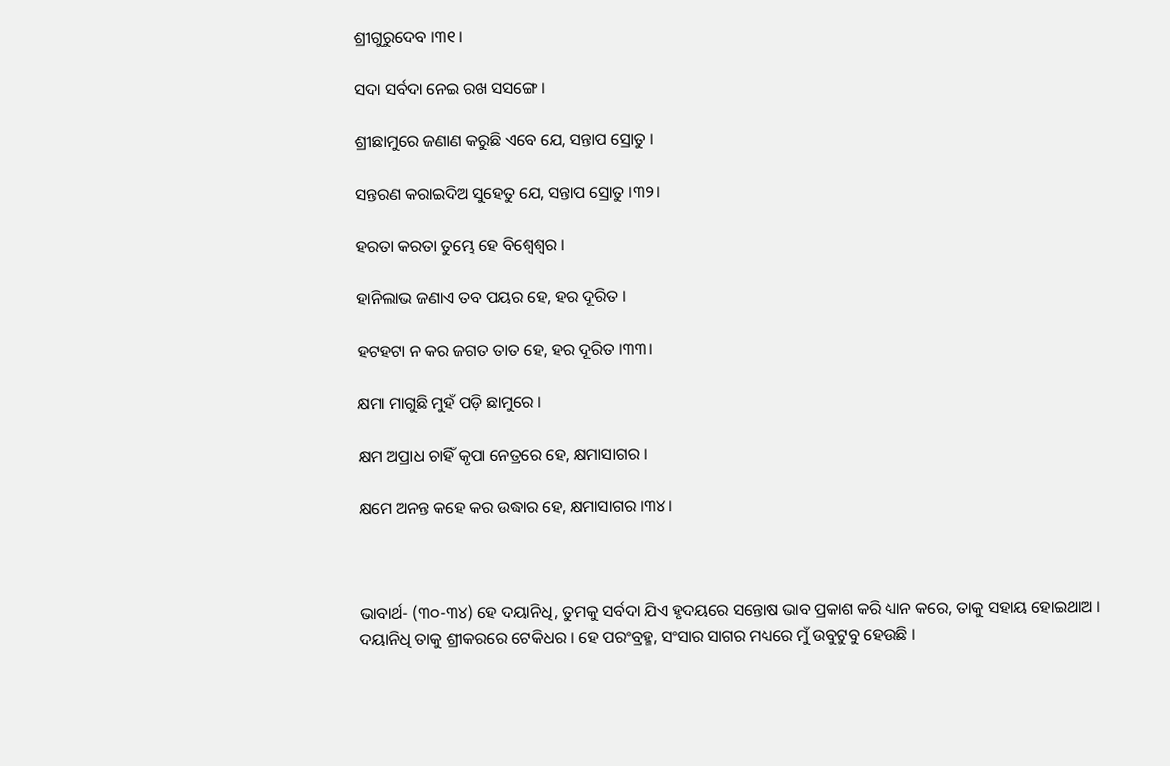ଶ୍ରୀଗୁରୁଦେବ ।୩୧।

ସଦା ସର୍ବଦା ନେଇ ରଖ ସସଙ୍ଗେ ।

ଶ୍ରୀଛାମୁରେ ଜଣାଣ କରୁଛି ଏବେ ଯେ, ସନ୍ତାପ ସ୍ରୋତୁ ।

ସନ୍ତରଣ କରାଇଦିଅ ସୁହେତୁ ଯେ, ସନ୍ତାପ ସ୍ରୋତୁ ।୩୨।

ହରତା କରତା ତୁମ୍ଭେ ହେ ବିଶ୍ୱେଶ୍ୱର ।

ହାନିଲାଭ ଜଣାଏ ତବ ପୟର ହେ, ହର ଦୂରିତ ।

ହଟହଟା ନ କର ଜଗତ ତାତ ହେ, ହର ଦୂରିତ ।୩୩।

କ୍ଷମା ମାଗୁଛି ମୁହଁ ପଡ଼ି ଛାମୁରେ ।

କ୍ଷମ ଅପ୍ରାଧ ଚାହିଁ କୃପା ନେତ୍ରରେ ହେ, କ୍ଷମାସାଗର ।

କ୍ଷମେ ଅନନ୍ତ କହେ କର ଉଦ୍ଧାର ହେ, କ୍ଷମାସାଗର ।୩୪।



ଭାବାର୍ଥ- (୩୦-୩୪) ହେ ଦୟାନିଧି, ତୁମକୁ ସର୍ବଦା ଯିଏ ହୃଦୟରେ ସନ୍ତୋଷ ଭାବ ପ୍ରକାଶ କରି ଧ୍ୟାନ କରେ, ତାକୁ ସହାୟ ହୋଇଥାଅ । ଦୟାନିଧି ତାକୁ ଶ୍ରୀକରରେ ଟେକିଧର । ହେ ପରଂବ୍ରହ୍ମ, ସଂସାର ସାଗର ମଧ୍ୟରେ ମୁଁ ଉବୁଟୁବୁ ହେଉଛି ।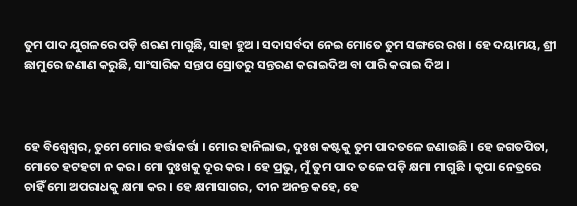ତୁମ ପାଦ ଯୁଗଳରେ ପଡ଼ି ଶରଣ ମାଗୁଛି, ସାହା ହୁଅ । ସଦାସର୍ବଦା ନେଇ ମୋତେ ତୁମ ସଙ୍ଗରେ ରଖ । ହେ ଦୟାମୟ, ଶ୍ରୀ ଛାମୁରେ ଜଣାଣ କରୁଛି, ସାଂସାରିକ ସନ୍ତାପ ସ୍ରୋତରୁ ସନ୍ତରଣ କରାଇଦିଅ ବା ପାରି କରାଇ ଦିଅ ।



ହେ ବିଶ୍ଵେଶ୍ଵର, ତୁମେ ମୋର ହର୍ତ୍ତାକର୍ତ୍ତା । ମୋର ହାନିଲାଭ, ଦୁଃଖ କଷ୍ଟକୁ ତୁମ ପାଦତଳେ ଜଣାଉଛି । ହେ ଜଗତପିତା, ମୋତେ ହଟହଟା ନ କର । ମୋ ଦୁଃଖକୁ ଦୂର କର । ହେ ପ୍ରଭୁ, ମୁଁ ତୁମ ପାଦ ତଳେ ପଡ଼ି କ୍ଷମା ମାଗୁଛି । କୃପା ନେତ୍ରରେ ଚାହିଁ ମୋ ଅପରାଧକୁ କ୍ଷମା କର । ହେ କ୍ଷମାସାଗର, ଦୀନ ଅନନ୍ତ କହେ, ହେ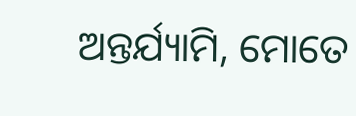ଅନ୍ତର୍ଯ୍ୟାମି, ମୋତେ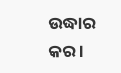ଉଦ୍ଧାର କର ।